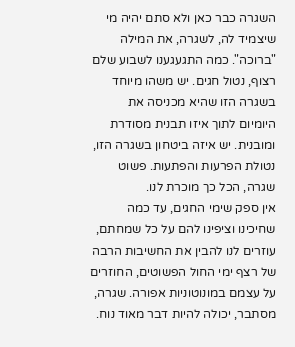השגרה כבר כאן ולא סתם יהיה מי שיצמיד לה, לשגרה, את המילה "ברוכה". כמה התגעגענו לשבוע שלם רצוף, נטול חגים. יש משהו מיוחד בשגרה הזו שהיא מכניסה את היומיום לתוך איזו תבנית מסודרת ומובנית. יש איזה ביטחון בשגרה הזו, נטולת הפרעות והפתעות. פשוט שגרה, הכל כך מוכרת לנו.
אין ספק שימי החגים, עד כמה שחיכינו וציפינו להם על כל שמחתם, עוזרים לנו להבין את החשיבות הרבה של רצף ימי החול הפשוטים, החוזרים על עצמם במונוטוניות אפורה. שגרה, מסתבר, יכולה להיות דבר מאוד נוח.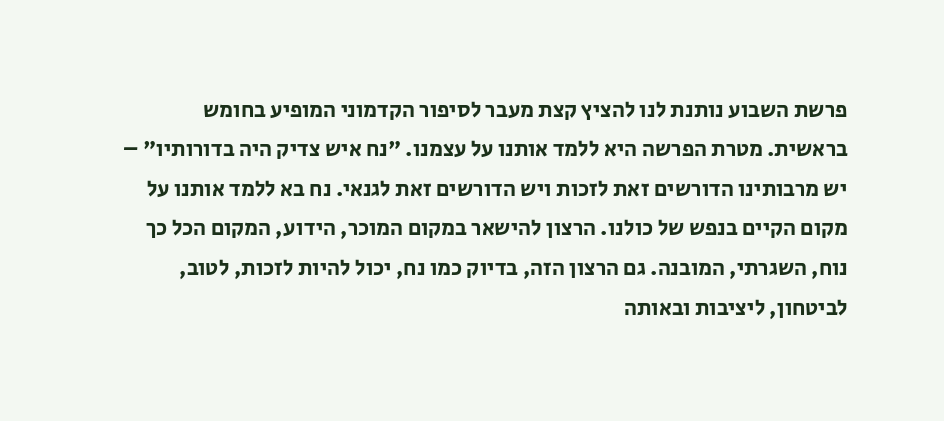פרשת השבוע נותנת לנו להציץ קצת מעבר לסיפור הקדמוני המופיע בחומש בראשית. מטרת הפרשה היא ללמד אותנו על עצמנו. "נח איש צדיק היה בדורותיו" – יש מרבותינו הדורשים זאת לזכות ויש הדורשים זאת לגנאי. נח בא ללמד אותנו על מקום הקיים בנפש של כולנו. הרצון להישאר במקום המוכר, הידוע, המקום הכל כך נוח, השגרתי, המובנה. גם הרצון הזה, בדיוק כמו נח, יכול להיות לזכות, לטוב, לביטחון, ליציבות ובאותה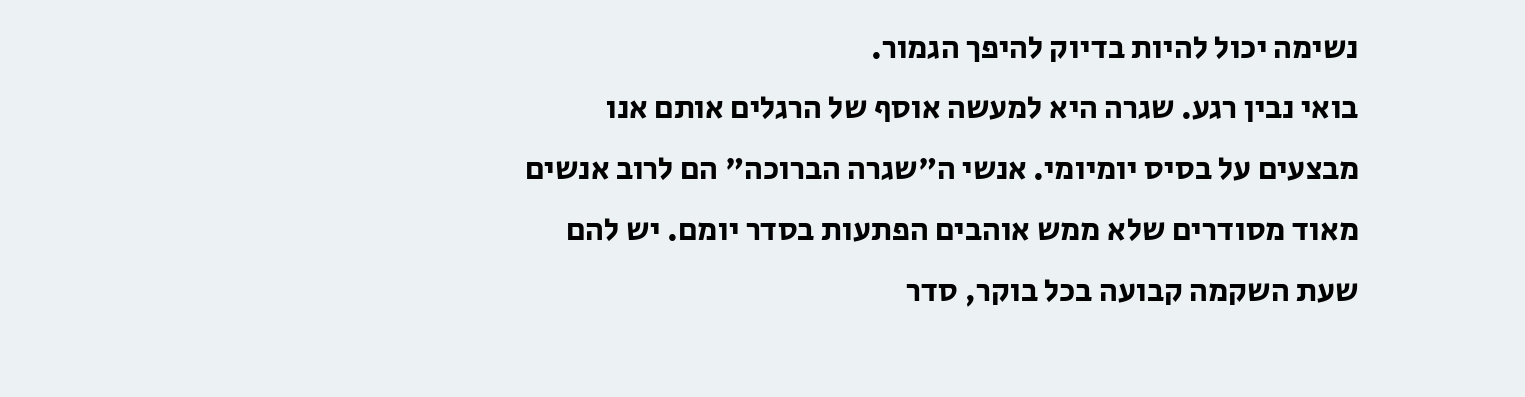נשימה יכול להיות בדיוק להיפך הגמור.
בואי נבין רגע. שגרה היא למעשה אוסף של הרגלים אותם אנו מבצעים על בסיס יומיומי. אנשי ה"שגרה הברוכה" הם לרוב אנשים מאוד מסודרים שלא ממש אוהבים הפתעות בסדר יומם. יש להם שעת השקמה קבועה בכל בוקר, סדר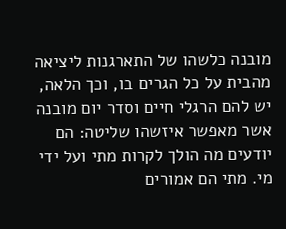מובנה כלשהו של התארגנות ליציאה מהבית על כל הגרים בו, וכך הלאה, יש להם הרגלי חיים וסדר יום מובנה אשר מאפשר איזשהו שליטה: הם יודעים מה הולך לקרות מתי ועל ידי מי. מתי הם אמורים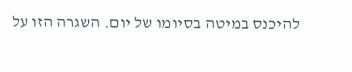להיכנס במיטה בסיומו של יום. השגרה הזו על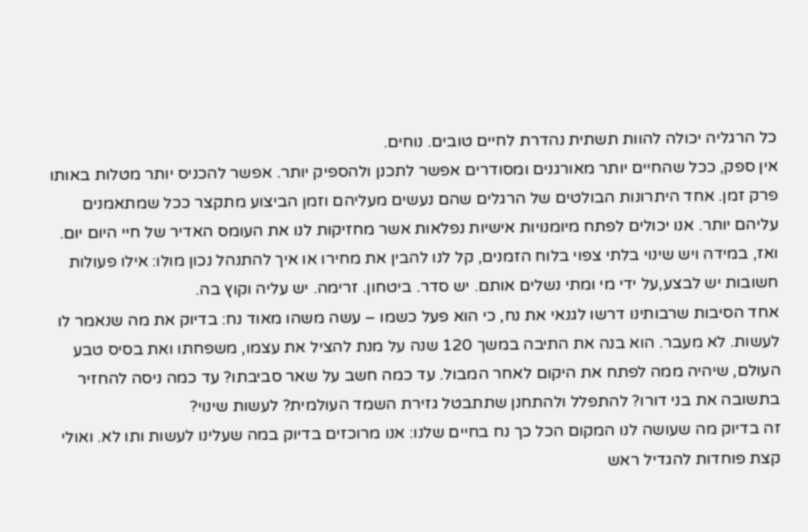כל הרגליה יכולה להוות תשתית נהדרת לחיים טובים. נוחים.
אין ספק, ככל שהחיים יותר מאורגנים ומסודרים אפשר לתכנן ולהספיק יותר. אפשר להכניס יותר מטלות באותו פרק זמן. אחד היתרונות הבולטים של הרגלים שהם נעשים מעליהם וזמן הביצוע מתקצר ככל שמתאמנים עליהם יותר. אנו יכולים לפתח מיומנויות אישיות נפלאות אשר מחזיקות לנו את העומס האדיר של חיי היום יום. ואז, במידה ויש שינוי בלתי צפוי בלוח הזמנים, קל לנו להבין את מחירו או איך להתנהל נכון מולו: אילו פעולות חשובות יש לבצע,על ידי מי ומתי נשלים אותם. יש סדר. ביטחון. זרימה. יש עליה וקוץ בה.
אחד הסיבות שרבותינו דרשו לגנאי את נח, כי הוא פעל כשמו – עשה משהו מאוד נח: בדיוק את מה שנאמר לו לעשות. לא מעבר. הוא בנה את התיבה במשך 120 שנה על מנת להציל את עצמו, משפחתו ואת בסיס טבע העולם, שיהיה ממה לפתח את היקום לאחר המבול. עד כמה חשב על שאר סביבתו? עד כמה ניסה להחזיר בתשובה את בני דורו? להתפלל ולהתחנן שתתבטל גזירת השמד העולמית? לעשות שינוי?
זה בדיוק מה שעושה לנו המקום הכל כך נח בחיים שלנו: אנו מרוכזים בדיוק במה שעלינו לעשות ותו לא. ואולי קצת פוחדות להגדיל ראש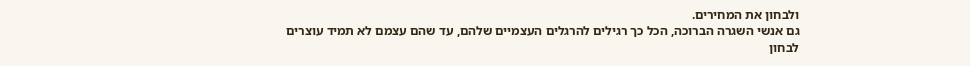ולבחון את המחירים.
גם אנשי השגרה הברוכה, הכל כך רגילים להרגלים העצמיים שלהם, עד שהם עצמם לא תמיד עוצרים לבחון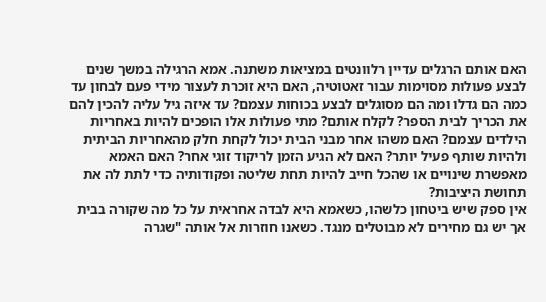האם אותם הרגלים עדיין רלוונטים במציאות משתנה. אמא הרגילה במשך שנים לבצע פעולות מסוימות עבור זאטוטיה, האם היא זוכרת לעצור מידי פעם לבחון עד כמה הם גדלו ומה הם מסוגלים לבצע בכוחות עצמם? עד איזה גיל עליה להכין להם את הכריך לבית הספר? לקלח אותם? מתי פעולות אלו הופכים להיות באחריות הילדים עצמם? האם משהו אחר מבני הבית יכול לקחת חלק מהאחריות הביתית ולהיות שותף פעיל יותר? האם לא הגיע הזמן לריקוד זוגי אחר? האם האמא מאפשרת שינויים או שהכל חייב להיות תחת שליטה ופקודותיה כדי לתת לה את תחושת היציבות?
אין ספק שיש ביטחון כלשהו, כשאמא היא לבדה אחראית על כל מה שקורה בבית אך יש גם מחירים לא מבוטלים מנגד. כשאנו חוזרות אל אותה "שגרה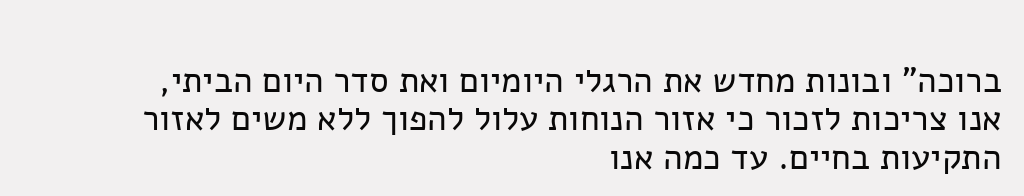ברוכה" ובונות מחדש את הרגלי היומיום ואת סדר היום הביתי, אנו צריכות לזכור כי אזור הנוחות עלול להפוך ללא משים לאזור התקיעות בחיים. עד כמה אנו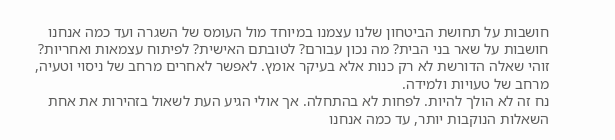חושבות על תחושת הביטחון שלנו עצמנו במיוחד מול העומס של השגרה ועד כמה אנחנו חושבות על שאר בני הבית? מה נכון עבורם? לטובתם האישית? לפיתוח עצמאות ואחריות? זוהי שאלה הדורשת לא רק כנות אלא בעיקר אומץ. לאפשר לאחרים מרחב של ניסוי וטעיה, מרחב של טעויות ולמידה.
נח זה לא הולך להיות. לפחות לא בהתחלה. אך אולי הגיע העת לשאול בזהירות את אחת השאלות הנוקבות יותר, עד כמה אנחנו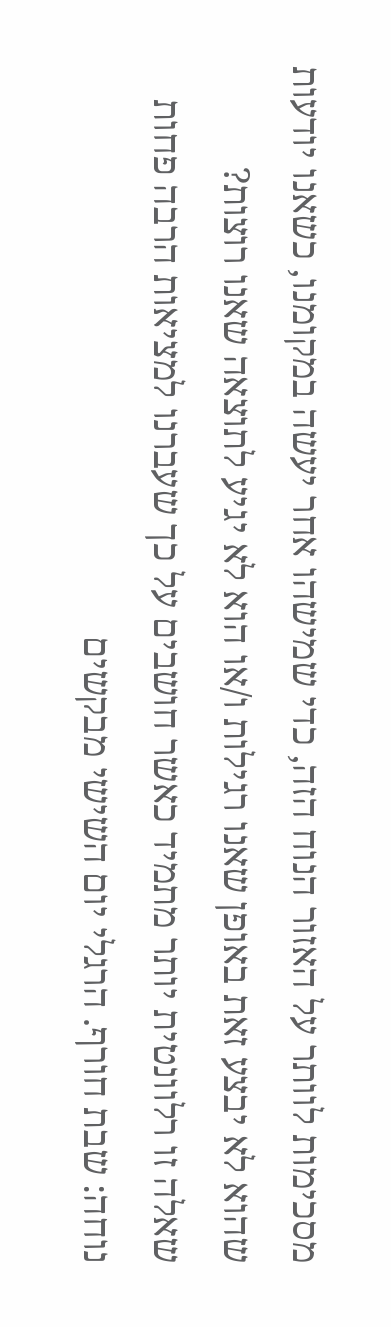מסכימות לוותר על האזור הנוח הזה, כדי שמישהו אחר יעשה במקומנו, כשאנו יודעות שהוא לא יבצע זאת באופן שאנו רגילות ו/או הוא לא יגיע לתוצאה שאנו רוצות?
שאלה זו רלוונטית יותר מתמיד כאשר חושבים על כך שעברנו למציאות הרבה פחות נוחה: שבת חורף. הרגלי יום השישי מבקשים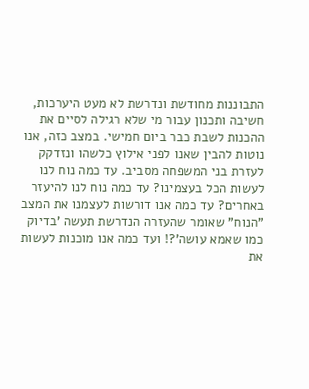התבוננות מחודשת ונדרשת לא מעט היערכות, חשיבה ותכנון עבור מי שלא רגילה לסיים את ההכנות לשבת כבר ביום חמישי. במצב כזה, אנו נוטות להבין שאנו לפני אילוץ כלשהו ונזדקק לעזרת בני המשפחה מסביב. עד כמה נוח לנו לעשות הכל בעצמינו? עד כמה נוח לנו להיעזר באחרים? עד כמה אנו דורשות לעצמנו את המצב "הנוח" שאומר שהעזרה הנדרשת תעשה 'בדיוק כמו שאמא עושה'?! ועד כמה אנו מוכנות לעשות את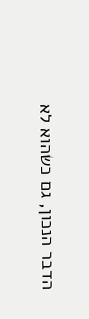הדבר הנכון, גם כשהוא לא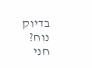בדיוק נוח?
חני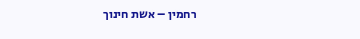רחמין – אשת חינוך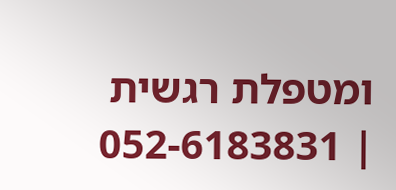ומטפלת רגשית | 052-6183831